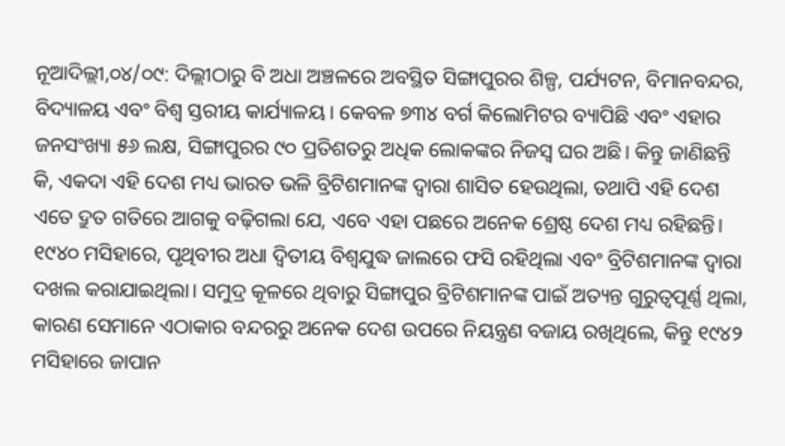ନୂଆଦିଲ୍ଲୀ,୦୪/୦୯: ଦିଲ୍ଲୀଠାରୁ ବି ଅଧା ଅଞ୍ଚଳରେ ଅବସ୍ଥିତ ସିଙ୍ଗାପୁରର ଶିଳ୍ପ, ପର୍ଯ୍ୟଟନ, ବିମାନବନ୍ଦର, ବିଦ୍ୟାଳୟ ଏବଂ ବିଶ୍ୱ ସ୍ତରୀୟ କାର୍ଯ୍ୟାଳୟ। କେବଳ ୭୩୪ ବର୍ଗ କିଲୋମିଟର ବ୍ୟାପିଛି ଏବଂ ଏହାର ଜନସଂଖ୍ୟା ୫୬ ଲକ୍ଷ, ସିଙ୍ଗାପୁରର ୯୦ ପ୍ରତିଶତରୁ ଅଧିକ ଲୋକଙ୍କର ନିଜସ୍ୱ ଘର ଅଛି। କିନ୍ତୁ ଜାଣିଛନ୍ତି କି, ଏକଦା ଏହି ଦେଶ ମଧ୍ୟ ଭାରତ ଭଳି ବ୍ରିଟିଶମାନଙ୍କ ଦ୍ୱାରା ଶାସିତ ହେଉଥିଲା, ତଥାପି ଏହି ଦେଶ ଏତେ ଦ୍ରୁତ ଗତିରେ ଆଗକୁ ବଢ଼ିଗଲା ଯେ, ଏବେ ଏହା ପଛରେ ଅନେକ ଶ୍ରେଷ୍ଠ ଦେଶ ମଧ୍ୟ ରହିଛନ୍ତି।
୧୯୪୦ ମସିହାରେ, ପୃଥିବୀର ଅଧା ଦ୍ୱିତୀୟ ବିଶ୍ୱଯୁଦ୍ଧ ଜାଲରେ ଫସି ରହିଥିଲା ଏବଂ ବ୍ରିଟିଶମାନଙ୍କ ଦ୍ବାରା ଦଖଲ କରାଯାଇଥିଲା। ସମୁଦ୍ର କୂଳରେ ଥିବାରୁ ସିଙ୍ଗାପୁର ବ୍ରିଟିଶମାନଙ୍କ ପାଇଁ ଅତ୍ୟନ୍ତ ଗୁରୁତ୍ୱପୂର୍ଣ୍ଣ ଥିଲା, କାରଣ ସେମାନେ ଏଠାକାର ବନ୍ଦରରୁ ଅନେକ ଦେଶ ଉପରେ ନିୟନ୍ତ୍ରଣ ବଜାୟ ରଖିଥିଲେ, କିନ୍ତୁ ୧୯୪୨ ମସିହାରେ ଜାପାନ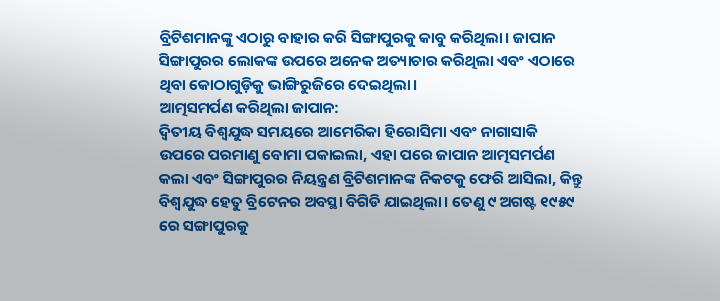ବ୍ରିଟିଶମାନଙ୍କୁ ଏଠାରୁ ବାହାର କରି ସିଙ୍ଗାପୁରକୁ କାବୁ କରିଥିଲା। ଜାପାନ ସିଙ୍ଗାପୁରର ଲୋକଙ୍କ ଉପରେ ଅନେକ ଅତ୍ୟାଚାର କରିଥିଲା ଏବଂ ଏଠାରେ ଥିବା କୋଠାଗୁଡ଼ିକୁ ଭାଙ୍ଗିରୁଜିରେ ଦେଇଥିଲା।
ଆତ୍ମସମର୍ପଣ କରିଥିଲା ଜାପାନ:
ଦ୍ୱିତୀୟ ବିଶ୍ୱଯୁଦ୍ଧ ସମୟରେ ଆମେରିକା ହିରୋସିମା ଏବଂ ନାଗାସାକି ଉପରେ ପରମାଣୁ ବୋମା ପକାଇଲା, ଏହା ପରେ ଜାପାନ ଆତ୍ମସମର୍ପଣ କଲା ଏବଂ ସିଙ୍ଗାପୁରର ନିୟନ୍ତ୍ରଣ ବ୍ରିଟିଶମାନଙ୍କ ନିକଟକୁ ଫେରି ଆସିଲା, କିନ୍ତୁ ବିଶ୍ୱଯୁଦ୍ଧ ହେତୁ ବ୍ରିଟେନର ଅବସ୍ଥା ବିଗିଡି ଯାଇଥିଲା। ତେଣୁ ୯ ଅଗଷ୍ଟ ୧୯୫୯ ରେ ସଙ୍ଗାପୁରକୁ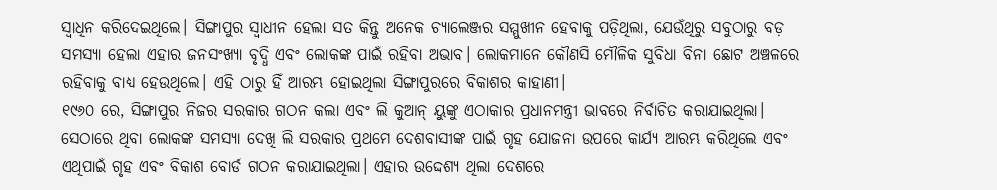ସ୍ବାଧିନ କରିଦେଇଥିଲେ। ସିଙ୍ଗାପୁର ସ୍ବାଧୀନ ହେଲା ସତ କିନ୍ତୁ ଅନେକ ଚ୍ୟାଲେଞ୍ଜର ସମ୍ମୁଖୀନ ହେବାକୁ ପଡ଼ିଥିଲା, ଯେଉଁଥିରୁ ସବୁଠାରୁ ବଡ଼ ସମସ୍ୟା ହେଲା ଏହାର ଜନସଂଖ୍ୟା ବୃଦ୍ଧି ଏବଂ ଲୋକଙ୍କ ପାଇଁ ରହିବା ଅଭାବ। ଲୋକମାନେ କୌଣସି ମୌଳିକ ସୁବିଧା ବିନା ଛୋଟ ଅଞ୍ଚଳରେ ରହିବାକୁ ବାଧ୍ୟ ହେଉଥିଲେ। ଏହି ଠାରୁ ହିଁ ଆରମ୍ଭ ହୋଇଥିଲା ସିଙ୍ଗାପୁରରେ ବିକାଶର କାହାଣୀ।
୧୯୬୦ ରେ, ସିଙ୍ଗାପୁର ନିଜର ସରକାର ଗଠନ କଲା ଏବଂ ଲି କୁଆନ୍ ୟୁଙ୍କୁ ଏଠାକାର ପ୍ରଧାନମନ୍ତ୍ରୀ ଭାବରେ ନିର୍ବାଚିତ କରାଯାଇଥିଲା। ସେଠାରେ ଥିବା ଲୋକଙ୍କ ସମସ୍ୟା ଦେଖି ଲି ସରକାର ପ୍ରଥମେ ଦେଶବାସୀଙ୍କ ପାଇଁ ଗୃହ ଯୋଜନା ଉପରେ କାର୍ଯ୍ୟ ଆରମ୍ଭ କରିଥିଲେ ଏବଂ ଏଥିପାଇଁ ଗୃହ ଏବଂ ବିକାଶ ବୋର୍ଡ ଗଠନ କରାଯାଇଥିଲା। ଏହାର ଉଦ୍ଦେଶ୍ୟ ଥିଲା ଦେଶରେ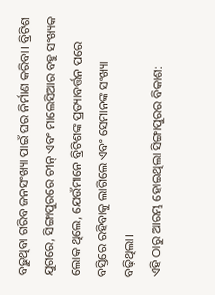ବଢ଼ୁଥିବା ଗରିବ ଜନସଂଖ୍ୟା ପାଇଁ ଘର ନିର୍ମାଣ କରିବା। ବ୍ରିଟିଶ ଯୁଗରେ, ସିଙ୍ଗାପୁରରେ ଚୀନ୍ ଏବଂ ମାଲେସିଆର ବହୁ ସଂଖ୍ୟକ ଲୋକ ଥିଲେ, ଯେଉଁମାନେ ବ୍ରିଟିଶଙ୍କ ପ୍ରତ୍ୟାବର୍ତ୍ତନ ପରେ ବସ୍ତିରେ ରହିବାକୁ ଲାଗିଲେ ଏବଂ ସେମାନଙ୍କ ସଂଖ୍ୟା ବଢ଼ିଥିଲା।
ଏହି ଠାରୁ ଆରମ୍ଭ ହୋଇଥିଲା ସିଙ୍ଗାପୁରର ବିକାଶ: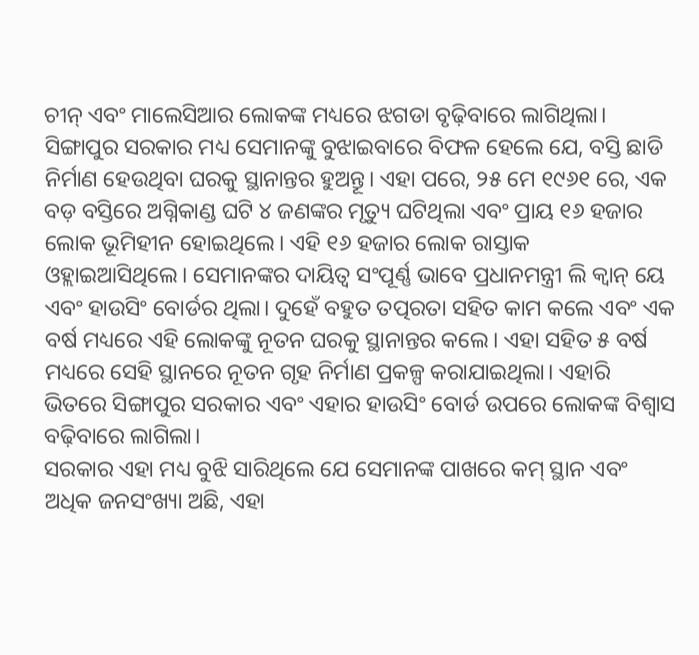ଚୀନ୍ ଏବଂ ମାଲେସିଆର ଲୋକଙ୍କ ମଧ୍ୟରେ ଝଗଡା ବୃଢ଼ିବାରେ ଲାଗିଥିଲା। ସିଙ୍ଗାପୁର ସରକାର ମଧ୍ୟ ସେମାନଙ୍କୁ ବୁଝାଇବାରେ ବିଫଳ ହେଲେ ଯେ, ବସ୍ତି ଛାଡି ନିର୍ମାଣ ହେଉଥିବା ଘରକୁ ସ୍ଥାନାନ୍ତର ହୁଅନ୍ତୂ। ଏହା ପରେ, ୨୫ ମେ ୧୯୬୧ ରେ, ଏକ ବଡ଼ ବସ୍ତିରେ ଅଗ୍ନିକାଣ୍ଡ ଘଟି ୪ ଜଣଙ୍କର ମୃତ୍ୟୁ ଘଟିଥିଲା ଏବଂ ପ୍ରାୟ ୧୬ ହଜାର ଲୋକ ଭୂମିହୀନ ହୋଇଥିଲେ। ଏହି ୧୬ ହଜାର ଲୋକ ରାସ୍ତାକ ଓହ୍ଲାଇଆସିଥିଲେ। ସେମାନଙ୍କର ଦାୟିତ୍ୱ ସଂପୂର୍ଣ୍ଣ ଭାବେ ପ୍ରଧାନମନ୍ତ୍ରୀ ଲି କ୍ୱାନ୍ ୟେ ଏବଂ ହାଉସିଂ ବୋର୍ଡର ଥିଲା। ଦୁହେଁ ବହୁତ ତତ୍ପରତା ସହିତ କାମ କଲେ ଏବଂ ଏକ ବର୍ଷ ମଧ୍ୟରେ ଏହି ଲୋକଙ୍କୁ ନୂତନ ଘରକୁ ସ୍ଥାନାନ୍ତର କଲେ। ଏହା ସହିତ ୫ ବର୍ଷ ମଧ୍ୟରେ ସେହି ସ୍ଥାନରେ ନୂତନ ଗୃହ ନିର୍ମାଣ ପ୍ରକଳ୍ପ କରାଯାଇଥିଲା। ଏହାରି ଭିତରେ ସିଙ୍ଗାପୁର ସରକାର ଏବଂ ଏହାର ହାଉସିଂ ବୋର୍ଡ ଉପରେ ଲୋକଙ୍କ ବିଶ୍ୱାସ ବଢ଼ିବାରେ ଲାଗିଲା।
ସରକାର ଏହା ମଧ୍ୟ ବୁଝି ସାରିଥିଲେ ଯେ ସେମାନଙ୍କ ପାଖରେ କମ୍ ସ୍ଥାନ ଏବଂ ଅଧିକ ଜନସଂଖ୍ୟା ଅଛି, ଏହା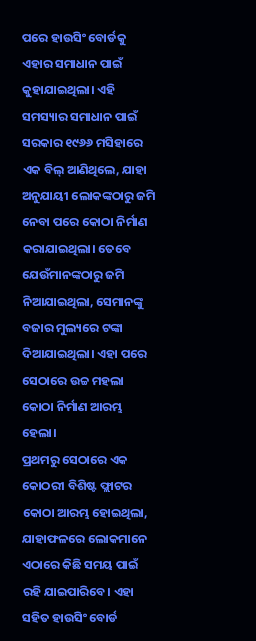ପରେ ହାଉସିଂ ବୋର୍ଡକୁ ଏହାର ସମାଧାନ ପାଇଁ କୁହାଯାଇଥିଲା। ଏହି ସମସ୍ୟାର ସମାଧାନ ପାଇଁ ସରକାର ୧୯୬୬ ମସିହାରେ ଏକ ବିଲ୍ ଆଣିଥିଲେ, ଯାହା ଅନୁଯାୟୀ ଲୋକଙ୍କଠାରୁ ଜମି ନେବା ପରେ କୋଠା ନିର୍ମାଣ କରାଯାଇଥିଲା। ତେବେ ଯେଉଁମାନଙ୍କଠାରୁ ଜମି ନିଆଯାଇଥିଲା, ସେମାନଙ୍କୁ ବଜାର ମୁଲ୍ୟରେ ଟଙ୍କା ଦିଆଯାଇଥିଲା। ଏହା ପରେ ସେଠାରେ ଉଚ୍ଚ ମହଲା କୋଠା ନିର୍ମାଣ ଆରମ୍ଭ ହେଲା।
ପ୍ରଥମରୁ ସେଠାରେ ଏକ କୋଠରୀ ବିଶିଷ୍ଟ ଫ୍ଲାଟର କୋଠା ଆରମ୍ଭ ହୋଇଥିଲା, ଯାହାଫଳରେ ଲୋକମାନେ ଏଠାରେ କିଛି ସମୟ ପାଇଁ ରହି ଯାଇପାରିବେ। ଏହା ସହିତ ହାଉସିଂ ବୋର୍ଡ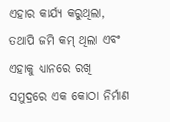ଏହାର କାର୍ଯ୍ୟ କରୁଥିଲା, ତଥାପି ଜମି କମ୍ ଥିଲା ଏବଂ ଏହାକୁ ଧ୍ୟାନରେ ରଖି ସମୁଦ୍ରରେ ଏକ କୋଠା ନିର୍ମାଣ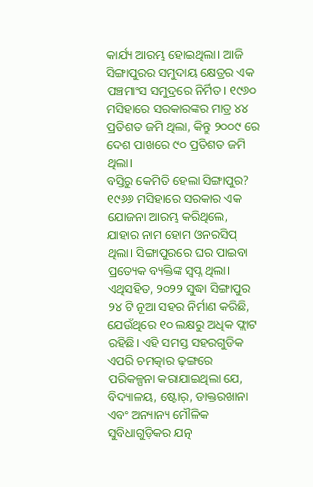କାର୍ଯ୍ୟ ଆରମ୍ଭ ହୋଇଥିଲା। ଆଜି ସିଙ୍ଗାପୁରର ସମୁଦାୟ କ୍ଷେତ୍ରର ଏକ ପଞ୍ଚମାଂସ ସମୁଦ୍ରରେ ନିର୍ମିତ। ୧୯୬୦ ମସିହାରେ ସରକାରଙ୍କର ମାତ୍ର ୪୪ ପ୍ରତିଶତ ଜମି ଥିଲା, କିନ୍ତୁ ୨୦୦୯ ରେ ଦେଶ ପାଖରେ ୯୦ ପ୍ରତିଶତ ଜମି ଥିଲା।
ବସ୍ତିରୁ କେମିତି ହେଲା ସିଙ୍ଗାପୁର?
୧୯୬୬ ମସିହାରେ ସରକାର ଏକ ଯୋଜନା ଆରମ୍ଭ କରିଥିଲେ, ଯାହାର ନାମ ହୋମ ଓନରସିପ୍ ଥିଲା। ସିଙ୍ଗାପୁରରେ ଘର ପାଇବା ପ୍ରତ୍ୟେକ ବ୍ୟକ୍ତିଙ୍କ ସ୍ୱପ୍ନ ଥିଲା। ଏଥିସହିତ, ୨୦୨୨ ସୁଦ୍ଧା ସିଙ୍ଗାପୁର ୨୪ ଟି ନୂଆ ସହର ନିର୍ମାଣ କରିଛି, ଯେଉଁଥିରେ ୧୦ ଲକ୍ଷରୁ ଅଧିକ ଫ୍ଲାଟ ରହିଛି। ଏହି ସମସ୍ତ ସହରଗୁଡିକ ଏପରି ଚମତ୍କାର ଢ଼ଙ୍ଗରେ ପରିକଳ୍ପନା କରାଯାଇଥିଲା ଯେ, ବିଦ୍ୟାଳୟ, ଷ୍ଟୋର୍, ଡାକ୍ତରଖାନା ଏବଂ ଅନ୍ୟାନ୍ୟ ମୌଳିକ ସୁବିଧାଗୁଡ଼ିକର ଯତ୍ନ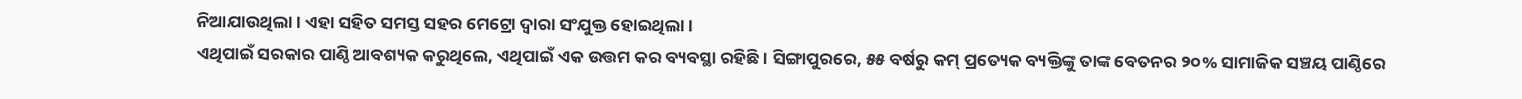ନିଆଯାଉଥିଲା। ଏହା ସହିତ ସମସ୍ତ ସହର ମେଟ୍ରୋ ଦ୍ୱାରା ସଂଯୁକ୍ତ ହୋଇଥିଲା।
ଏଥିପାଇଁ ସରକାର ପାଣ୍ଠି ଆବଶ୍ୟକ କରୁଥିଲେ, ଏଥିପାଇଁ ଏକ ଉତ୍ତମ କର ବ୍ୟବସ୍ଥା ରହିଛି। ସିଙ୍ଗାପୁରରେ, ୫୫ ବର୍ଷରୁ କମ୍ ପ୍ରତ୍ୟେକ ବ୍ୟକ୍ତିଙ୍କୁ ତାଙ୍କ ବେତନର ୨୦% ସାମାଜିକ ସଞ୍ଚୟ ପାଣ୍ଠିରେ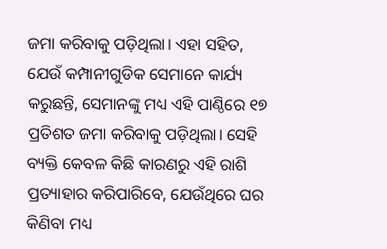ଜମା କରିବାକୁ ପଡ଼ିଥିଲା। ଏହା ସହିତ, ଯେଉଁ କମ୍ପାନୀଗୁଡିକ ସେମାନେ କାର୍ଯ୍ୟ କରୁଛନ୍ତି, ସେମାନଙ୍କୁ ମଧ୍ୟ ଏହି ପାଣ୍ଠିରେ ୧୭ ପ୍ରତିଶତ ଜମା କରିବାକୁ ପଡ଼ିଥିଲା। ସେହି ବ୍ୟକ୍ତି କେବଳ କିଛି କାରଣରୁ ଏହି ରାଶି ପ୍ରତ୍ୟାହାର କରିପାରିବେ, ଯେଉଁଥିରେ ଘର କିଣିବା ମଧ୍ୟ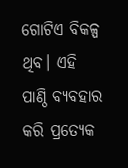ଗୋଟିଏ ବିକଳ୍ପ ଥିବ। ଏହି ପାଣ୍ଠି ବ୍ୟବହାର କରି ପ୍ରତ୍ୟେକ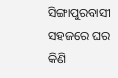ସିଙ୍ଗାପୁରବାସୀ ସହଜରେ ଘର କିଣି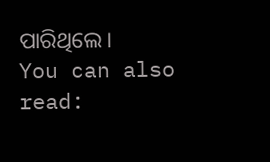ପାରିଥିଲେ।
You can also read: